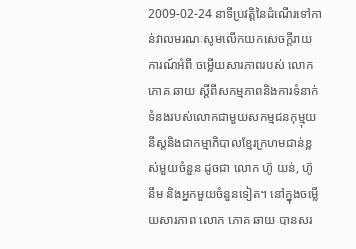2009-02-24 នាទីប្រវត្តិនៃដំណើរទៅកាន់វាលមរណៈសូមលើកយកសេចក្តីរាយការណ៍អំពី ចម្លើយសារភាពរបស់ លោក ភោគ ឆាយ ស្ដីពីសកម្មភាពនិងការទំនាក់ទំនងរបស់លោកជាមួយសកម្មជនកុម្មុយនីស្តនិងជាកម្មាភិបាលខ្មែរក្រហមជាន់ខ្ពស់មួយចំនួន ដូចជា លោក ហ៊ូ យន់, ហ៊ូ នឹម និងអ្នកមួយចំនួនទៀត។ នៅក្នុងចម្លើយសារភាព លោក ភោគ ឆាយ បានសរ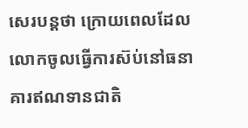សេរបន្តថា ក្រោយពេលដែលលោកចូលធ្វើការស៊ប់នៅធនាគារឥណទានជាតិ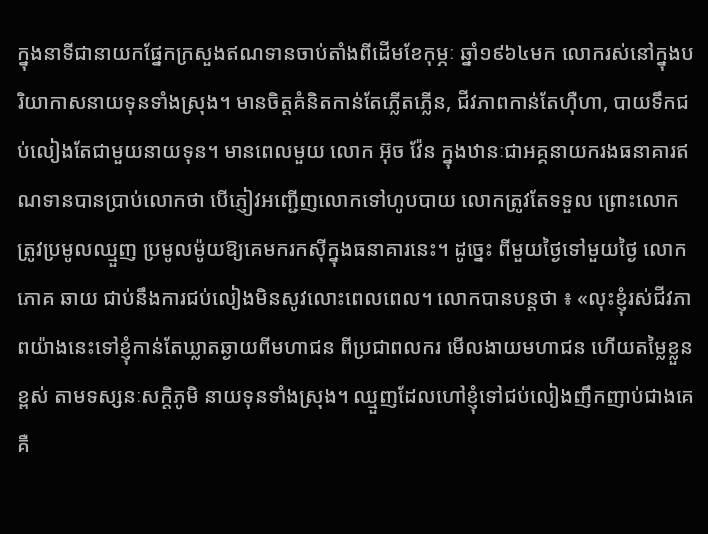ក្នុងនាទីជានាយកផ្នែកក្រសួងឥណទានចាប់តាំងពីដើមខែកុម្ភៈ ឆ្នាំ១៩៦៤មក លោករស់នៅក្នុងបរិយាកាសនាយទុនទាំងស្រុង។ មានចិត្តគំនិតកាន់តែភ្លើតភ្លើន, ជីវភាពកាន់តែហ៊ឺហា, បាយទឹកជប់លៀងតែជាមួយនាយទុន។ មានពេលមួយ លោក អ៊ុច វ៉ែន ក្នុងឋានៈជាអគ្គនាយករងធនាគារឥណទានបានប្រាប់លោកថា បើភ្ញៀវអញ្ជើញលោកទៅហូបបាយ លោកត្រូវតែទទួល ព្រោះលោកត្រូវប្រមូលឈ្មួញ ប្រមូលម៉ូយឱ្យគេមករកស៊ីក្នុងធនាគារនេះ។ ដូច្នេះ ពីមួយថ្ងៃទៅមួយថ្ងៃ លោក ភោគ ឆាយ ជាប់នឹងការជប់លៀងមិនសូវលោះពេលពេល។ លោកបានបន្តថា ៖ «លុះខ្ញុំរស់ជីវភាពយ៉ាងនេះទៅខ្ញុំកាន់តែឃ្លាតឆ្ងាយពីមហាជន ពីប្រជាពលករ មើលងាយមហាជន ហើយតម្លៃខ្លួនខ្ពស់ តាមទស្សនៈសក្តិភូមិ នាយទុនទាំងស្រុង។ ឈ្មួញដែលហៅខ្ញុំទៅជប់លៀងញឹកញាប់ជាងគេគឺ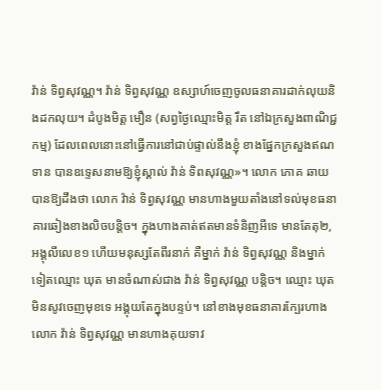វ៉ាន់ ទិព្វសុវណ្ណ។ វ៉ាន់ ទិព្វសុវណ្ណ ឧស្សាហ៍ចេញចូលធនាគារដាក់លុយនិងដកលុយ។ ដំបូងមិត្ត មឿន (សព្វថ្ងៃឈ្មោះមិត្ត រឹត នៅឯក្រសួងពាណិជ្ជកម្ម) ដែលពេលនោះនៅធ្វើការនៅជាប់ផ្ទាល់នឹងខ្ញុំ ខាងផ្នែកក្រសួងឥណទាន បានឧទ្ទេសនាមឱ្យខ្ញុំស្គាល់ វ៉ាន់ ទិពសុវណ្ណ»។ លោក ភោគ ឆាយ បានឱ្យដឹងថា លោក វ៉ាន់ ទិព្វសុវណ្ណ មានហាងមួយតាំងនៅទល់មុខធនាគារឆៀងខាងលិចបន្តិច។ ក្នុងហាងគាត់ឥតមានទំនិញអីទេ មានតែតុ២, អង្គុលីលេខ១ ហើយមនុស្សតែពីរនាក់ គឺម្នាក់ វ៉ាន់ ទិព្វសុវណ្ណ និងម្នាក់ទៀតឈ្មោះ ឃុត មានចំណាស់ជាង វ៉ាន់ ទិព្វសុវណ្ណ បន្តិច។ ឈ្មោះ ឃុត មិនសូវចេញមុខទេ អង្គុយតែក្នុងបន្ទប់។ នៅខាងមុខធនាគារក្បែរហាង លោក វ៉ាន់ ទិព្វសុវណ្ណ មានហាងគុយទាវ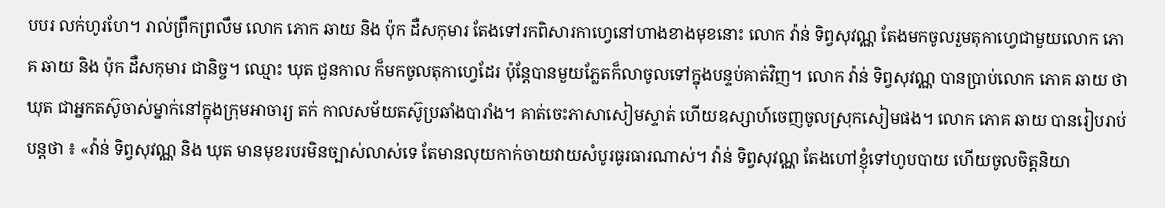បបរ លក់ហូរហែ។ រាល់ព្រឹកព្រលឹម លោក ភោក ឆាយ និង ប៉ុក ដឺសកុមារ តែងទៅរកពិសារកាហ្វេនៅហាងខាងមុខនោះ លោក វ៉ាន់ ទិព្វសុវណ្ណ តែងមកចូលរួមតុកាហ្វេជាមួយលោក ភោគ ឆាយ និង ប៉ុក ដឺសកុមារ ជានិច្ច។ ឈ្មោះ ឃុត ជួនកាល ក៏មកចូលតុកាហ្វេដែរ ប៉ុន្តែបានមួយភ្លែតក៏លាចូលទៅក្នុងបន្ទប់គាត់វិញ។ លោក វ៉ាន់ ទិព្វសុវណ្ណ បានប្រាប់លោក ភោគ ឆាយ ថា ឃុត ជាអ្នកតស៊ូចាស់ម្នាក់នៅក្នុងក្រុមអាចារ្យ តក់ កាលសម័យតស៊ូប្រឆាំងបារាំង។ គាត់ចេះភាសាសៀមស្ទាត់ ហើយឧស្សាហ៍ចេញចូលស្រុកសៀមផង។ លោក ភោគ ឆាយ បានរៀបរាប់បន្តថា ៖ «វ៉ាន់ ទិព្វសុវណ្ណ និង ឃុត មានមុខរបរមិនច្បាស់លាស់ទេ តែមានលុយកាក់ចាយវាយសំបូរធូរធារណាស់។ វ៉ាន់ ទិព្វសុវណ្ណ តែងហៅខ្ញុំទៅហូបបាយ ហើយចូលចិត្តនិយា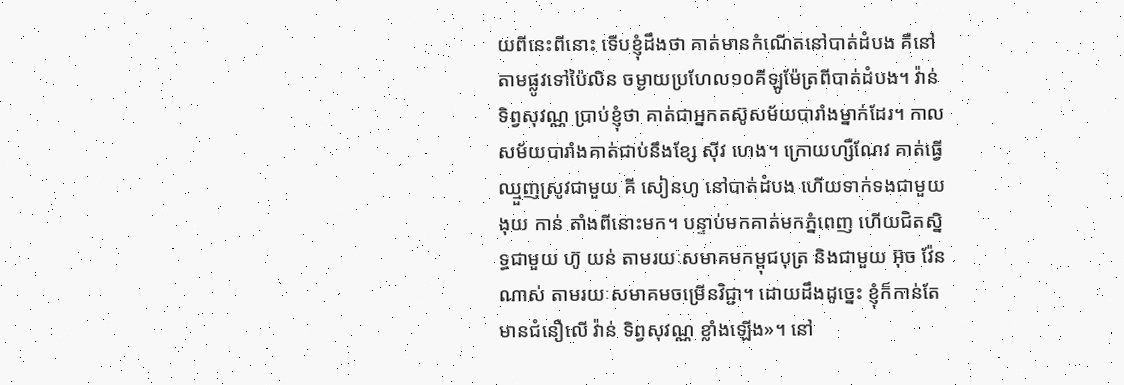យពីនេះពីនោះ ទើបខ្ញុំដឹងថា គាត់មានកំណើតនៅបាត់ដំបង គឺនៅតាមផ្លូវទៅប៉ៃលិន ចម្ងាយប្រហែល១០គីឡូម៉ែត្រពីបាត់ដំបង។ វ៉ាន់ ទិព្វសុវណ្ណ ប្រាប់ខ្ញុំថា គាត់ជាអ្នកតស៊ូសម័យបារាំងម្នាក់ដែរ។ កាលសម័យបារាំងគាត់ជាប់នឹងខ្សែ ស៊ីវ ហេង។ ក្រោយហ្សឺណែវ គាត់ធ្វើឈ្មួញស្រូវជាមួយ គី សៀនហូ នៅបាត់ដំបង ហើយទាក់ទងជាមួយ ងុយ កាន់ តាំងពីនោះមក។ បន្ទាប់មកគាត់មកភ្នំពេញ ហើយជិតស្និទ្ធជាមួយ ហ៊ូ យន់ តាមរយៈសមាគមកម្ពុជបុត្រ និងជាមួយ អ៊ុច វ៉ែន ណាស់ តាមរយៈសមាគមចម្រើនវិជ្ជា។ ដោយដឹងដូច្នេះ ខ្ញុំក៏កាន់តែមានជំនឿលើ វ៉ាន់ ទិព្វសុវណ្ណ ខ្លាំងឡើង»។ នៅ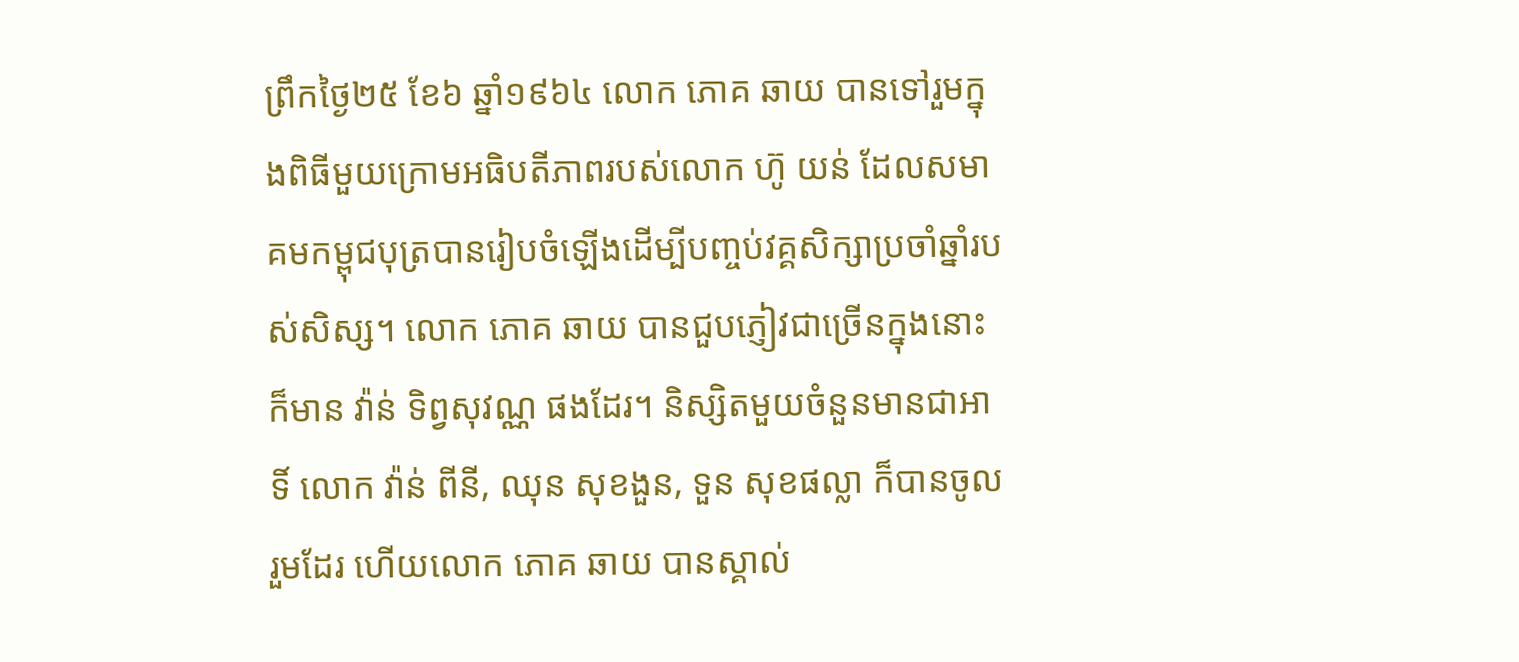ព្រឹកថ្ងៃ២៥ ខែ៦ ឆ្នាំ១៩៦៤ លោក ភោគ ឆាយ បានទៅរួមក្នុងពិធីមួយក្រោមអធិបតីភាពរបស់លោក ហ៊ូ យន់ ដែលសមាគមកម្ពុជបុត្របានរៀបចំឡើងដើម្បីបញ្ចប់វគ្គសិក្សាប្រចាំឆ្នាំរបស់សិស្ស។ លោក ភោគ ឆាយ បានជួបភ្ញៀវជាច្រើនក្នុងនោះក៏មាន វ៉ាន់ ទិព្វសុវណ្ណ ផងដែរ។ និស្សិតមួយចំនួនមានជាអាទិ៍ លោក វ៉ាន់ ពីនី, ឈុន សុខងួន, ទួន សុខផល្លា ក៏បានចូលរួមដែរ ហើយលោក ភោគ ឆាយ បានស្គាល់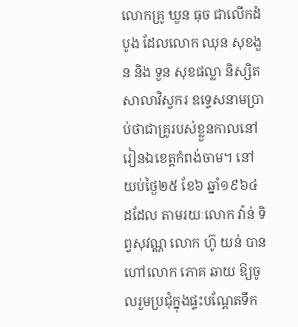លោកគ្រូ ឃួន ធុច ជាលើកដំបូង ដែលលោក ឈុន សុខងួន និង ទួន សុខផល្លា និស្សិតសាលាវិស្វករ ឧទ្ទេសនាមប្រាប់ថាជាគ្រូរបស់ខ្លួនកាលនៅរៀនឯខេត្តកំពង់ចាម។ នៅយប់ថ្ងៃ២៥ ខែ៦ ឆ្នាំ១៩៦៤ ដដែល តាមរយៈលោក វ៉ាន់ ទិព្វសុវណ្ណ លោក ហ៊ូ យន់ បានហៅលោក ភោគ ឆាយ ឱ្យចូលរួមប្រជុំក្នុងផ្ទះបណ្តែតទឹក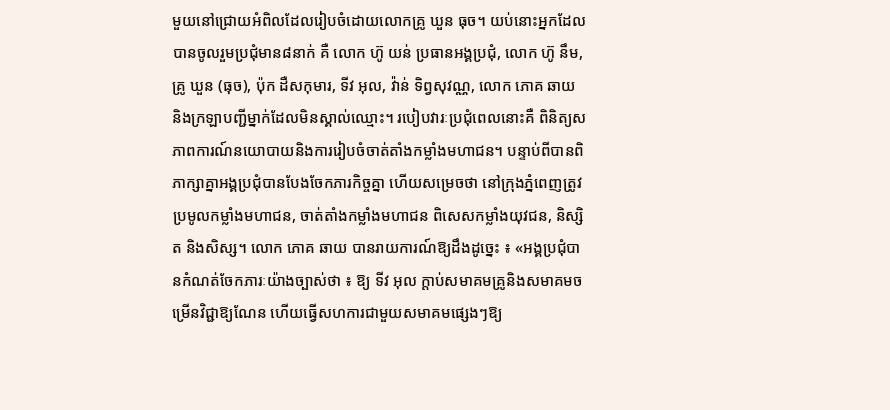មួយនៅជ្រោយអំពិលដែលរៀបចំដោយលោកគ្រូ ឃួន ធុច។ យប់នោះអ្នកដែលបានចូលរួមប្រជុំមាន៨នាក់ គឺ លោក ហ៊ូ យន់ ប្រធានអង្គប្រជុំ, លោក ហ៊ូ នឹម, គ្រូ ឃួន (ធុច), ប៉ុក ដឺសកុមារ, ទីវ អុល, វ៉ាន់ ទិព្វសុវណ្ណ, លោក ភោគ ឆាយ និងក្រឡាបញ្ជីម្នាក់ដែលមិនស្គាល់ឈ្មោះ។ របៀបវារៈប្រជុំពេលនោះគឺ ពិនិត្យសភាពការណ៍នយោបាយនិងការរៀបចំចាត់តាំងកម្លាំងមហាជន។ បន្ទាប់ពីបានពិភាក្សាគ្នាអង្គប្រជុំបានបែងចែកភារកិច្ចគ្នា ហើយសម្រេចថា នៅក្រុងភ្នំពេញត្រូវប្រមូលកម្លាំងមហាជន, ចាត់តាំងកម្លាំងមហាជន ពិសេសកម្លាំងយុវជន, និស្សិត និងសិស្ស។ លោក ភោគ ឆាយ បានរាយការណ៍ឱ្យដឹងដូច្នេះ ៖ «អង្គប្រជុំបានកំណត់ចែកភារៈយ៉ាងច្បាស់ថា ៖ ឱ្យ ទីវ អុល ក្តាប់សមាគមគ្រូនិងសមាគមចម្រើនវិជ្ជាឱ្យណែន ហើយធ្វើសហការជាមួយសមាគមផ្សេងៗឱ្យ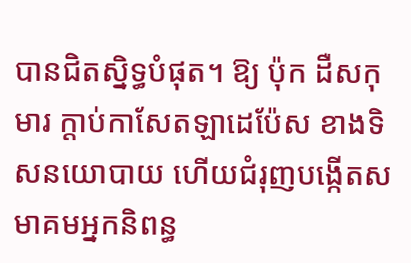បានជិតស្និទ្ធបំផុត។ ឱ្យ ប៉ុក ដឺសកុមារ ក្តាប់កាសែតឡាដេប៉ែស ខាងទិសនយោបាយ ហើយជំរុញបង្កើតសមាគមអ្នកនិពន្ធ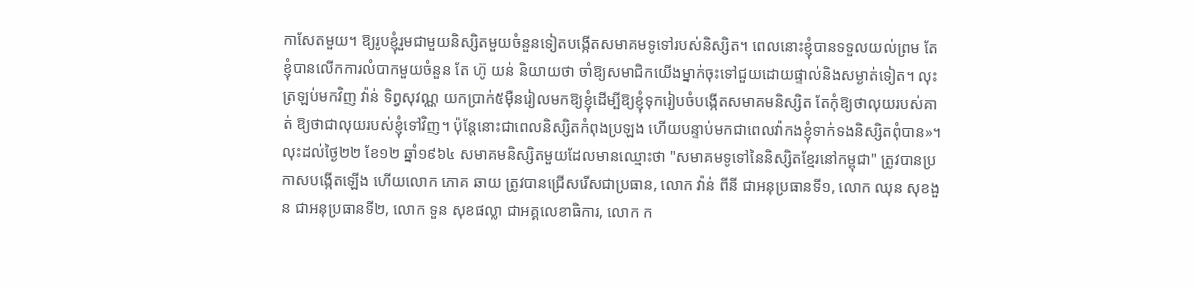កាសែតមួយ។ ឱ្យរូបខ្ញុំរួមជាមួយនិស្សិតមួយចំនួនទៀតបង្កើតសមាគមទូទៅរបស់និស្សិត។ ពេលនោះខ្ញុំបានទទួលយល់ព្រម តែខ្ញុំបានលើកការលំបាកមួយចំនួន តែ ហ៊ូ យន់ និយាយថា ចាំឱ្យសមាជិកយើងម្នាក់ចុះទៅជួយដោយផ្ទាល់និងសម្ងាត់ទៀត។ លុះត្រឡប់មកវិញ វ៉ាន់ ទិព្វសុវណ្ណ យកប្រាក់៥ម៉ឺនរៀលមកឱ្យខ្ញុំដើម្បីឱ្យខ្ញុំទុករៀបចំបង្កើតសមាគមនិស្សិត តែកុំឱ្យថាលុយរបស់គាត់ ឱ្យថាជាលុយរបស់ខ្ញុំទៅវិញ។ ប៉ុន្តែនោះជាពេលនិស្សិតកំពុងប្រឡង ហើយបន្ទាប់មកជាពេលវ៉ាកងខ្ញុំទាក់ទងនិស្សិតពុំបាន»។ លុះដល់ថ្ងៃ២២ ខែ១២ ឆ្នាំ១៩៦៤ សមាគមនិស្សិតមួយដែលមានឈ្មោះថា "សមាគមទូទៅនៃនិស្សិតខ្មែរនៅកម្ពុជា" ត្រូវបានប្រកាសបង្កើតឡើង ហើយលោក ភោគ ឆាយ ត្រូវបានជ្រើសរើសជាប្រធាន, លោក វ៉ាន់ ពីនី ជាអនុប្រធានទី១, លោក ឈុន សុខងួន ជាអនុប្រធានទី២, លោក ទួន សុខផល្លា ជាអគ្គលេខាធិការ, លោក ក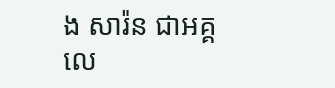ង សារ៉ន ជាអគ្គលេ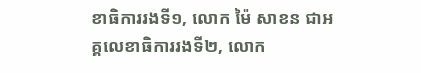ខាធិការរងទី១, លោក ម៉ៃ សាខន ជាអគ្គលេខាធិការរងទី២, លោក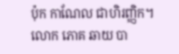ប៉ុក កាណែល ជាហិរញ្ញិក។ លោក ភោគ ឆាយ បា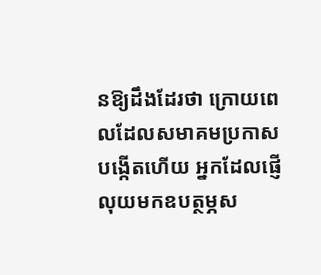នឱ្យដឹងដែរថា ក្រោយពេលដែលសមាគមប្រកាសបង្កើតហើយ អ្នកដែលផ្ញើលុយមកឧបត្ថម្ភស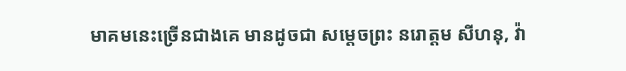មាគមនេះច្រើនជាងគេ មានដូចជា សម្តេចព្រះ នរោត្តម សីហនុ, វ៉ា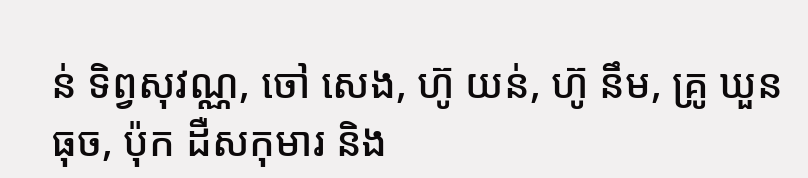ន់ ទិព្វសុវណ្ណ, ចៅ សេង, ហ៊ូ យន់, ហ៊ូ នឹម, គ្រូ ឃួន ធុច, ប៉ុក ដឺសកុមារ និង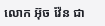លោក អ៊ុច វ៉ែន ជា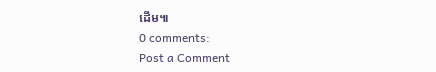ដើម៕
0 comments:
Post a Comment